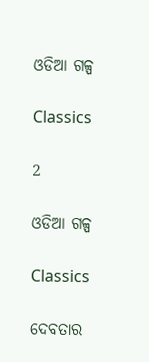ଓଡିଆ ଗଳ୍ପ

Classics

2

ଓଡିଆ ଗଳ୍ପ

Classics

ଦେବତାର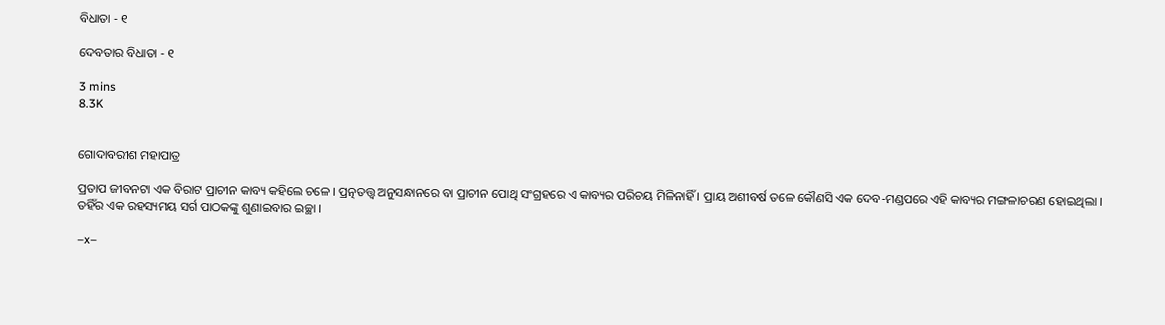ବିଧାତା - ୧

ଦେବତାର ବିଧାତା - ୧

3 mins
8.3K


ଗୋଦାବରୀଶ ମହାପାତ୍ର

ପ୍ରତାପ ଜୀବନଟା ଏକ ବିରାଟ ପ୍ରାଚୀନ କାବ୍ୟ କହିଲେ ଚଳେ । ପ୍ରତ୍ନତତ୍ତ୍ୱ ଅନୁସନ୍ଧାନରେ ବା ପ୍ରାଚୀନ ପୋଥି ସଂଗ୍ରହରେ ଏ କାବ୍ୟର ପରିଚୟ ମିଳିନାହିଁ । ପ୍ରାୟ ଅଶୀବର୍ଷ ତଳେ କୌଣସି ଏକ ଦେବ-ମଣ୍ଡପରେ ଏହି କାବ୍ୟର ମଙ୍ଗଳାଚରଣ ହୋଇଥିଲା । ତହିଁର ଏକ ରହସ୍ୟମୟ ସର୍ଗ ପାଠକଙ୍କୁ ଶୁଣାଇବାର ଇଚ୍ଛା ।

–x–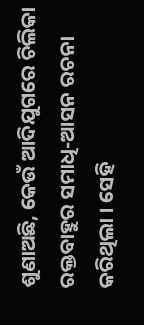ଶୁଣାଅଛି, କେଉଁ ଆଦିଯୁଗରେ ଚିଲିକା ରକ୍ତବାହୁର ସମାଧି-ଆସନ ରଚନା କରିଥିଲା । ସେହି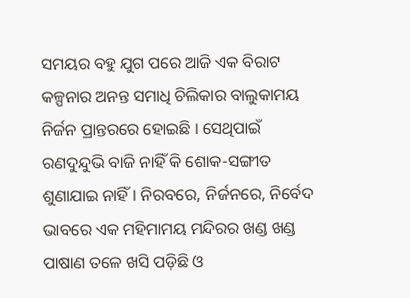ସମୟର ବହୁ ଯୁଗ ପରେ ଆଜି ଏକ ବିରାଟ କଳ୍ପନାର ଅନନ୍ତ ସମାଧି ଚିଲିକାର ବାଲୁକାମୟ ନିର୍ଜନ ପ୍ରାନ୍ତରରେ ହୋଇଛି । ସେଥିପାଇଁ ରଣଦୁନ୍ଦୁଭି ବାଜି ନାହିଁ କି ଶୋକ-ସଙ୍ଗୀତ ଶୁଣାଯାଇ ନାହିଁ । ନିରବରେ, ନିର୍ଜନରେ, ନିର୍ବେଦ ଭାବରେ ଏକ ମହିମାମୟ ମନ୍ଦିରର ଖଣ୍ଡ ଖଣ୍ଡ ପାଷାଣ ତଳେ ଖସି ପଡ଼ିଛି ଓ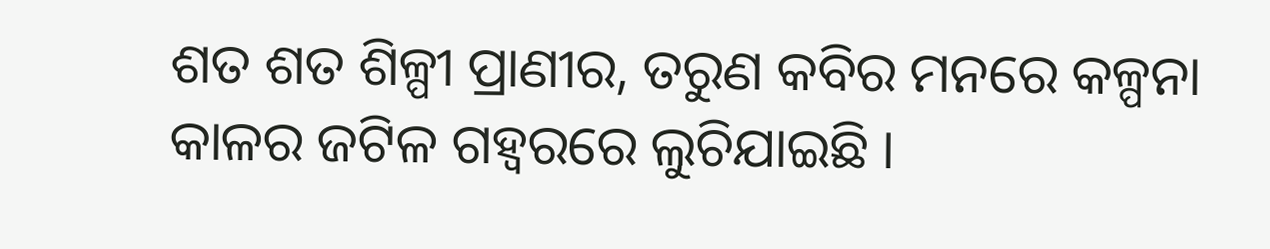ଶତ ଶତ ଶିଳ୍ପୀ ପ୍ରାଣୀର, ତରୁଣ କବିର ମନରେ କଳ୍ପନା କାଳର ଜଟିଳ ଗହ୍ୱରରେ ଲୁଚିଯାଇଛି ।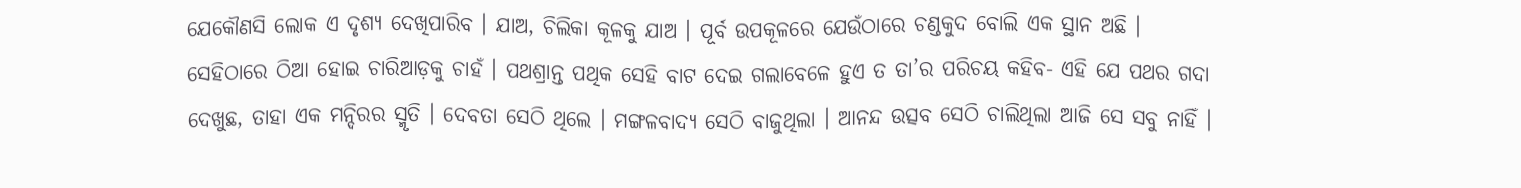ଯେକୌଣସି ଲୋକ ଏ ଦୃଶ୍ୟ ଦେଖିପାରିବ । ଯାଅ, ଚିଲିକା କୂଳକୁ ଯାଅ । ପୂର୍ବ ଉପକୂଳରେ ଯେଉଁଠାରେ ଚଣ୍ଡକୁଦ ବୋଲି ଏକ ସ୍ଥାନ ଅଛି । ସେହିଠାରେ ଠିଆ ହୋଇ ଚାରିଆଡ଼କୁ ଚାହଁ । ପଥଶ୍ରାନ୍ତ ପଥିକ ସେହି ବାଟ ଦେଇ ଗଲାବେଳେ ହୁଏ ତ ତା’ର ପରିଚୟ କହିବ- ଏହି ଯେ ପଥର ଗଦା ଦେଖୁଛ, ତାହା ଏକ ମନ୍ଦିରର ସ୍ମୃତି । ଦେବତା ସେଠି ଥିଲେ । ମଙ୍ଗଳବାଦ୍ୟ ସେଠି ବାଜୁଥିଲା । ଆନନ୍ଦ ଉତ୍ସବ ସେଠି ଚାଲିଥିଲା ଆଜି ସେ ସବୁ ନାହିଁ ।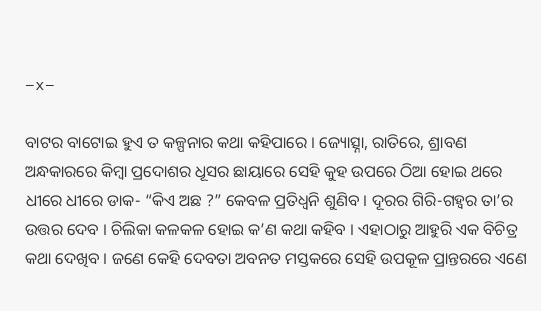–x–

ବାଟର ବାଟୋଇ ହୁଏ ତ କଳ୍ପନାର କଥା କହିପାରେ । ଜ୍ୟୋତ୍ସ୍ନା, ରାତିରେ, ଶ୍ରାବଣ ଅନ୍ଧକାରରେ କିମ୍ବା ପ୍ରଦୋଶର ଧୂସର ଛାୟାରେ ସେହି କୁହ ଉପରେ ଠିଆ ହୋଇ ଥରେ ଧୀରେ ଧୀରେ ଡାକ- “କିଏ ଅଛ ?” କେବଳ ପ୍ରତିଧ୍ୱନି ଶୁଣିବ । ଦୂରର ଗିରି-ଗହ୍ୱର ତା’ର ଉତ୍ତର ଦେବ । ଚିଲିକା କଳକଳ ହୋଇ କ’ଣ କଥା କହିବ । ଏହାଠାରୁ ଆହୁରି ଏକ ବିଚିତ୍ର କଥା ଦେଖିବ । ଜଣେ କେହି ଦେବତା ଅବନତ ମସ୍ତକରେ ସେହି ଉପକୂଳ ପ୍ରାନ୍ତରରେ ଏଣେ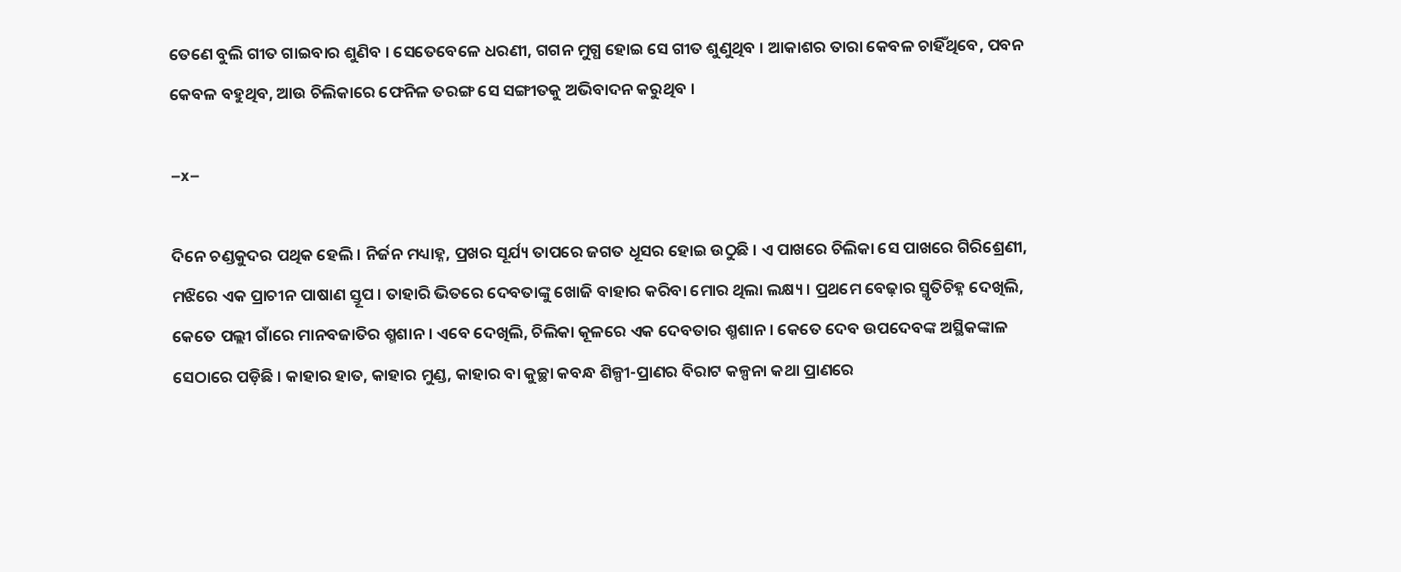ତେଣେ ବୁଲି ଗୀତ ଗାଇବାର ଶୁଣିବ । ସେତେବେଳେ ଧରଣୀ, ଗଗନ ମୁଗ୍ଧ ହୋଇ ସେ ଗୀତ ଶୁଣୁଥିବ । ଆକାଶର ତାରା କେବଳ ଚାହିଁଥିବେ, ପବନ କେବଳ ବହୁଥିବ, ଆଉ ଚିଲିକାରେ ଫେନିଳ ତରଙ୍ଗ ସେ ସଙ୍ଗୀତକୁ ଅଭିବାଦନ କରୁଥିବ ।

–x–

ଦିନେ ଚଣ୍ଡକୁଦର ପଥିକ ହେଲି । ନିର୍ଜନ ମଧ୍ୟାହ୍ନ, ପ୍ରଖର ସୂର୍ଯ୍ୟ ତାପରେ ଜଗତ ଧୂସର ହୋଇ ଉଠୁଛି । ଏ ପାଖରେ ଚିଲିକା ସେ ପାଖରେ ଗିରିଶ୍ରେଣୀ, ମଝିରେ ଏକ ପ୍ରାଚୀନ ପାଷାଣ ସ୍ତୂପ । ତାହାରି ଭିତରେ ଦେବତାଙ୍କୁ ଖୋଜି ବାହାର କରିବା ମୋର ଥିଲା ଲକ୍ଷ୍ୟ । ପ୍ରଥମେ ବେଢ଼ାର ସ୍ମୃତିଚିହ୍ନ ଦେଖିଲି, କେତେ ପଲ୍ଲୀ ଗାଁରେ ମାନବଜାତିର ଶ୍ମଶାନ । ଏବେ ଦେଖିଲି, ଚିଲିକା କୂଳରେ ଏକ ଦେବତାର ଶ୍ମଶାନ । କେତେ ଦେବ ଉପଦେବଙ୍କ ଅସ୍ଥିକଙ୍କାଳ ସେଠାରେ ପଡ଼ିଛି । କାହାର ହାତ, କାହାର ମୁଣ୍ଡ, କାହାର ବା କୁଚ୍ଛା କବନ୍ଧ ଶିଳ୍ପୀ-ପ୍ରାଣର ବିରାଟ କଳ୍ପନା କଥା ପ୍ରାଣରେ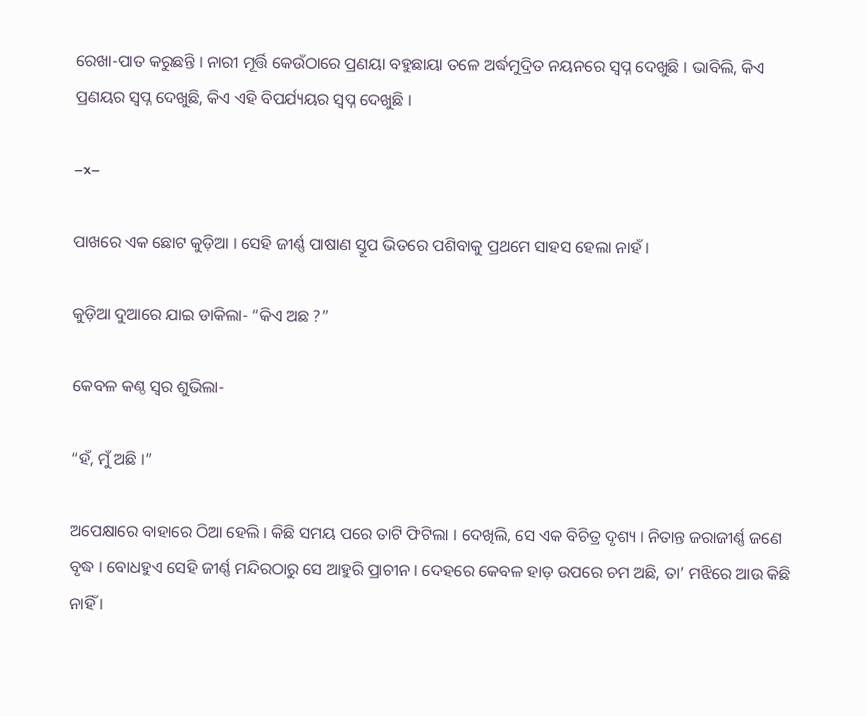ରେଖା-ପାତ କରୁଛନ୍ତି । ନାରୀ ମୂର୍ତ୍ତି କେଉଁଠାରେ ପ୍ରଣୟା ବହୁଛାୟା ତଳେ ଅର୍ଦ୍ଧମୁଦ୍ରିତ ନୟନରେ ସ୍ୱପ୍ନ ଦେଖୁଛି । ଭାବିଲି, କିଏ ପ୍ରଣୟର ସ୍ୱପ୍ନ ଦେଖୁଛି, କିଏ ଏହି ବିପର୍ଯ୍ୟୟର ସ୍ୱପ୍ନ ଦେଖୁଛି ।

–x–

ପାଖରେ ଏକ ଛୋଟ କୁଡ଼ିଆ । ସେହି ଜୀର୍ଣ୍ଣ ପାଷାଣ ସ୍ତୂପ ଭିତରେ ପଶିବାକୁ ପ୍ରଥମେ ସାହସ ହେଲା ନାହଁ ।

କୁଡ଼ିଆ ଦୁଆରେ ଯାଇ ଡାକିଲା- “କିଏ ଅଛ ?”

କେବଳ କଣ୍ଠ ସ୍ୱର ଶୁଭିଲା-

“ହଁ, ମୁଁ ଅଛି ।”

ଅପେକ୍ଷାରେ ବାହାରେ ଠିଆ ହେଲି । କିଛି ସମୟ ପରେ ତାଟି ଫିଟିଲା । ଦେଖିଲି, ସେ ଏକ ବିଚିତ୍ର ଦୃଶ୍ୟ । ନିତାନ୍ତ ଜରାଜୀର୍ଣ୍ଣ ଜଣେ ବୃଦ୍ଧ । ବୋଧହୁଏ ସେହି ଜୀର୍ଣ୍ଣ ମନ୍ଦିରଠାରୁ ସେ ଆହୁରି ପ୍ରାଚୀନ । ଦେହରେ କେବଳ ହାଡ଼ ଉପରେ ଚମ ଅଛି, ତା’ ମଝିରେ ଆଉ କିଛି ନାହିଁ ।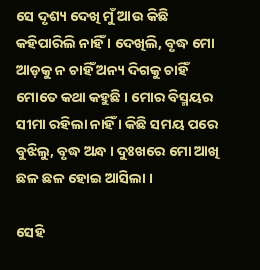ସେ ଦୃଶ୍ୟ ଦେଖି ମୁଁ ଆଉ କିଛି କହିପାରିଲି ନାହିଁ । ଦେଖିଲି, ବୃଦ୍ଧ ମୋ ଆଡ଼କୁ ନ ଚାହିଁ ଅନ୍ୟ ଦିଗକୁ ଚାହିଁ ମୋତେ କଥା କହୁଛି । ମୋର ବିସ୍ମୟର ସୀମା ରହିଲା ନାହିଁ । କିଛି ସମୟ ପରେ ବୁଝିଲୁ, ବୃଦ୍ଧ ଅନ୍ଧ । ଦୁଃଖରେ ମୋ ଆଖି ଛଳ ଛଳ ହୋଇ ଆସିଲା ।

ସେହି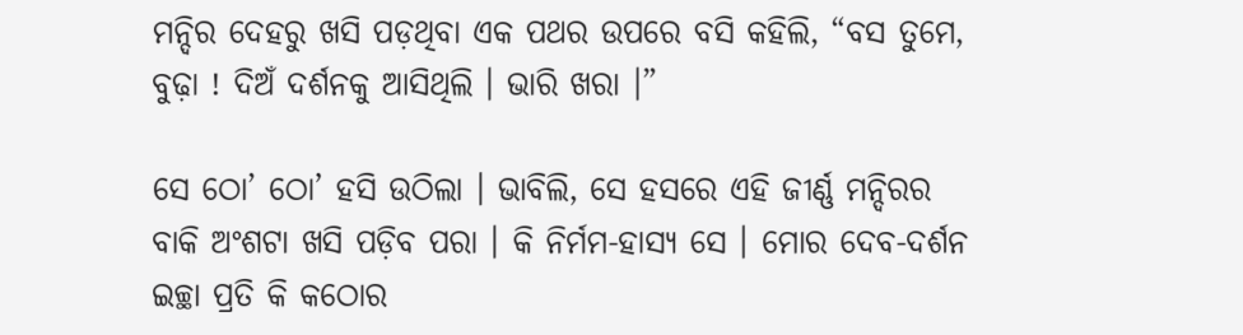ମନ୍ଦିର ଦେହରୁ ଖସି ପଡ଼ଥିବା ଏକ ପଥର ଉପରେ ବସି କହିଲି, “ବସ ତୁମେ, ବୁଢ଼ା ! ଦିଅଁ ଦର୍ଶନକୁ ଆସିଥିଲି । ଭାରି ଖରା ।”

ସେ ଠୋ’ ଠୋ’ ହସି ଉଠିଲା । ଭାବିଲି, ସେ ହସରେ ଏହି ଜୀର୍ଣ୍ଣ ମନ୍ଦିରର ବାକି ଅଂଶଟା ଖସି ପଡ଼ିବ ପରା । କି ନିର୍ମମ-ହାସ୍ୟ ସେ । ମୋର ଦେବ-ଦର୍ଶନ ଇଚ୍ଛା ପ୍ରତି କି କଠୋର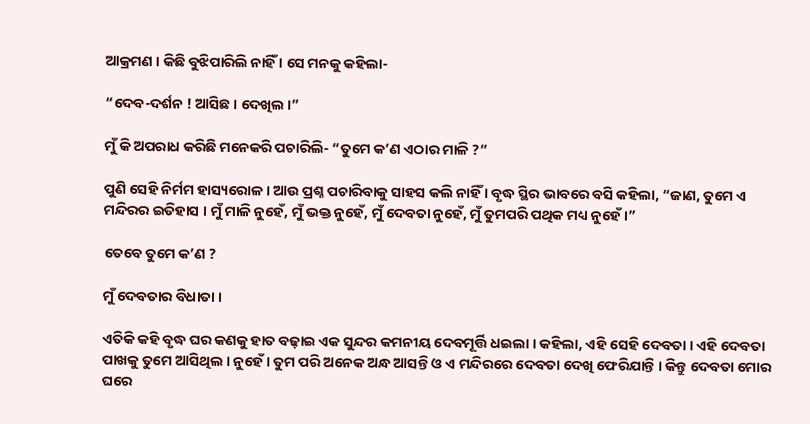ଆକ୍ରମଣ । କିଛି ବୁଝିପାରିଲି ନାହିଁ । ସେ ମନକୁ କହିଲା-

“ଦେବ-ଦର୍ଶନ ! ଆସିଛ । ଦେଖିଲ ।”

ମୁଁ କି ଅପରାଧ କରିଛି ମନେକରି ପଚାରିଲି- “ତୁମେ କ’ଣ ଏଠାର ମାଳି ?”

ପୁଣି ସେହି ନିର୍ମମ ହାସ୍ୟରୋଳ । ଆଉ ପ୍ରଶ୍ନ ପଚାରିବାକୁ ସାହସ କଲି ନାହିଁ । ବୃଦ୍ଧ ସ୍ଥିର ଭାବରେ ବସି କହିଲା, “ଜାଣ, ତୁମେ ଏ ମନ୍ଦିରର ଇତିହାସ । ମୁଁ ମାଳି ନୁହେଁ, ମୁଁ ଭକ୍ତ ନୁହେଁ, ମୁଁ ଦେବତା ନୁହେଁ, ମୁଁ ତୁମପରି ପଥିକ ମଧ୍ୟ ନୁହେଁ ।”

ତେବେ ତୁମେ କ’ଣ ?

ମୁଁ ଦେବତାର ବିଧାତା ।

ଏତିକି କହି ବୃଦ୍ଧ ଘର କଣକୁ ହାତ ବଢ଼ାଇ ଏକ ସୁନ୍ଦର କମନୀୟ ଦେବମୂର୍ତ୍ତି ଧଇଲା । କହିଲା, ଏହି ସେହି ଦେବତା । ଏହି ଦେବତା ପାଖକୁ ତୁମେ ଆସିଥିଲ । ନୁହେଁ । ତୁମ ପରି ଅନେକ ଅନ୍ଧ ଆସନ୍ତି ଓ ଏ ମନ୍ଦିରରେ ଦେବତା ଦେଖି ଫେରିଯାନ୍ତି । କିନ୍ତୁ ଦେବତା ମୋର ଘରେ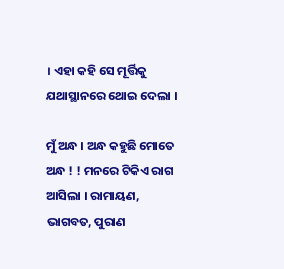। ଏହା କହି ସେ ମୂର୍ତ୍ତିକୁ ଯଥାସ୍ଥାନରେ ଥୋଇ ଦେଲା ।

ମୁଁ ଅନ୍ଧ । ଅନ୍ଧ କହୁଛି ମୋତେ ଅନ୍ଧ ! ! ମନରେ ଟିକିଏ ରାଗ ଆସିଲା । ରାମାୟଣ, ଭାଗବତ, ପୁରାଣ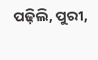ପଢ଼ିଲି, ପୁରୀ,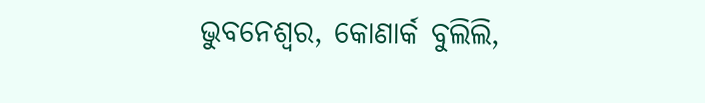ଭୁବନେଶ୍ୱର, କୋଣାର୍କ ବୁଲିଲି,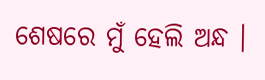ଶେଷରେ ମୁଁ ହେଲି ଅନ୍ଧ ।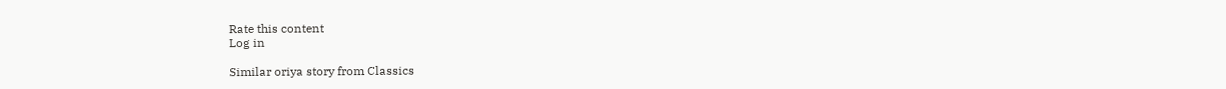Rate this content
Log in

Similar oriya story from Classics